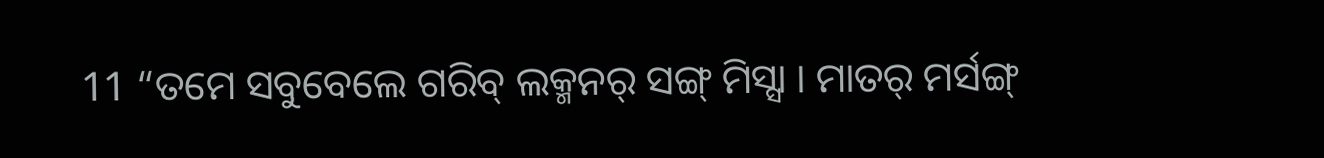11 “ତମେ ସବୁବେଲେ ଗରିବ୍ ଲକ୍ମନର୍ ସଙ୍ଗ୍ ମିସ୍ସା । ମାତର୍ ମର୍ସଙ୍ଗ୍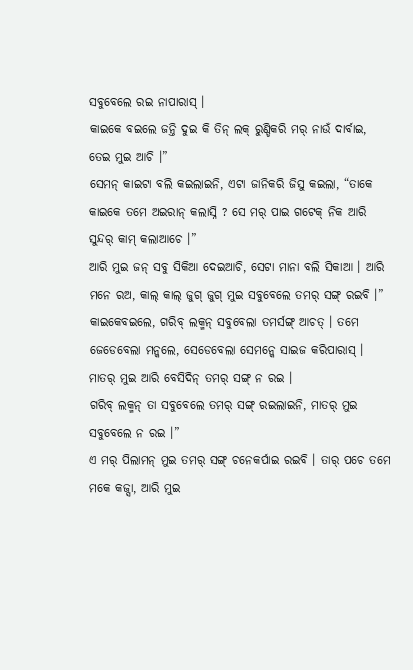ସବୁବେଲେ ରଇ ନାପାରାସ୍ ।
କାଇକେ ବଇଲେ ଜନ୍ତି ଦୁଇ କି ତିନ୍ ଲକ୍ ରୁଣ୍ଡିକରି ମର୍ ନାଉଁ ଦାର୍ବାଇ, ତେଇ ମୁଇ ଆଚି ।”
ସେମନ୍ କାଇଟା ବଲି କଇଲାଇନି, ଏଟା ଜାନିକରି ଜିସୁ କଇଲା, “ତାକେ କାଇକେ ତମେ ଅଇରାନ୍ କଲାସ୍ନି ? ସେ ମର୍ ପାଇ ଗଟେକ୍ ନିକ ଆରି ସୁନ୍ଦର୍ କାମ୍ କଲାଆଚେ ।”
ଆରି ମୁଇ ଜନ୍ ସବୁ ସିକିଆ ଦେଇଆଚି, ସେଟା ମାନା ବଲି ସିକାଆ । ଆରି ମନେ ରଅ, କାଲ୍ କାଲ୍ ଜୁଗ୍ ଜୁଗ୍ ମୁଇ ସବୁବେଲେ ତମର୍ ସଙ୍ଗ୍ ରଇବି ।”
କାଇକେବଇଲେ, ଗରିବ୍ ଲକ୍ମନ୍ ସବୁବେଲା ତମର୍ସଙ୍ଗ୍ ଆଚତ୍ । ତମେ ଜେଡେବେଲା ମନ୍କଲେ, ସେଡେବେଲା ସେମନ୍କେ ସାଇଜ କରିପାରାସ୍ । ମାତର୍ ମୁଇ ଆରି ବେସିଦିନ୍ ତମର୍ ସଙ୍ଗ୍ ନ ରଇ ।
ଗରିବ୍ ଲକ୍ମନ୍ ତା ସବୁବେଲେ ତମର୍ ସଙ୍ଗ୍ ରଇଲାଇନି, ମାତର୍ ମୁଇ ସବୁବେଲେ ନ ରଇ ।”
ଏ ମର୍ ପିଲାମନ୍ ମୁଇ ତମର୍ ସଙ୍ଗ୍ ଚନେକର୍ପାଇ ରଇବି । ତାର୍ ପଚେ ତମେ ମକେ କଜ୍ସା, ଆରି ମୁଇ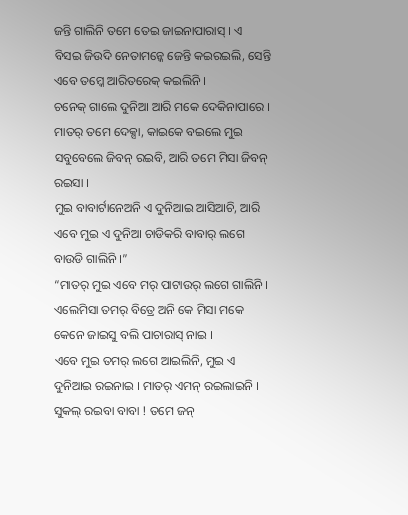ଜନ୍ତି ଗାଲିନି ତମେ ତେଇ ଜାଇନାପାରାସ୍ । ଏ ବିସଇ ଜିଉଦି ନେତାମନ୍କେ ଜେନ୍ତି କଇରଇଲି, ସେନ୍ତି ଏବେ ତମ୍କେ ଆରିତରେକ୍ କଇଲିନି ।
ଚନେକ୍ ଗାଲେ ଦୁନିଆ ଆରି ମକେ ଦେକିନାପାରେ । ମାତର୍ ତମେ ଦେକ୍ସା, କାଇକେ ବଇଲେ ମୁଇ ସବୁବେଲେ ଜିବନ୍ ରଇବି, ଆରି ତମେ ମିସା ଜିବନ୍ ରଇସା ।
ମୁଇ ବାବାର୍ଟାନେଅନି ଏ ଦୁନିଆଇ ଆସିଆଚି, ଆରି ଏବେ ମୁଇ ଏ ଦୁନିଆ ଚାଡିକରି ବାବାର୍ ଲଗେ ବାଉଡି ଗାଲିନି ।”
“ମାତର୍ ମୁଇ ଏବେ ମର୍ ପାଟାଉର୍ ଲଗେ ଗାଲିନି । ଏଲେମିସା ତମର୍ ବିତ୍ରେ ଅନି କେ ମିସା ମକେ କେନେ ଜାଇସୁ ବଲି ପାଚାରାସ୍ ନାଇ ।
ଏବେ ମୁଇ ତମର୍ ଲଗେ ଆଇଲିନି, ମୁଇ ଏ ଦୁନିଆଇ ରଇନାଇ । ମାତର୍ ଏମନ୍ ରଇଲାଇନି । ସୁକଲ୍ ରଇବା ବାବା ! ତମେ ଜନ୍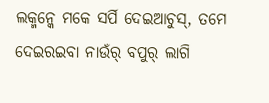ଲକ୍ମନ୍କେ ମକେ ସର୍ପି ଦେଇଆଚୁସ୍, ତମେ ଦେଇରଇବା ନାଉଁର୍ ବପୁର୍ ଲାଗି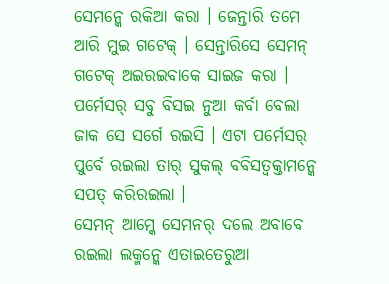ସେମନ୍କେ ରକିଆ କରା । ଜେନ୍ତାରି ତମେ ଆରି ମୁଇ ଗଟେକ୍ । ସେନ୍ତାରିସେ ସେମନ୍ ଗଟେକ୍ ଅଇରଇବାକେ ସାଇଜ କରା ।
ପର୍ମେସର୍ ସବୁ ବିସଇ ନୁଆ କର୍ବା ବେଲା ଜାକ ସେ ସର୍ଗେ ରଇସି । ଏଟା ପର୍ମେସର୍ ପୁର୍ବେ ରଇଲା ତାର୍ ସୁକଲ୍ ବବିସତ୍ବକ୍ତାମନ୍କେ ସପତ୍ କରିରଇଲା ।
ସେମନ୍ ଆମ୍କେ ସେମନର୍ ଦଲେ ଅବାବେ ରଇଲା ଲକ୍ମନ୍କେ ଏତାଇତେରୁଆ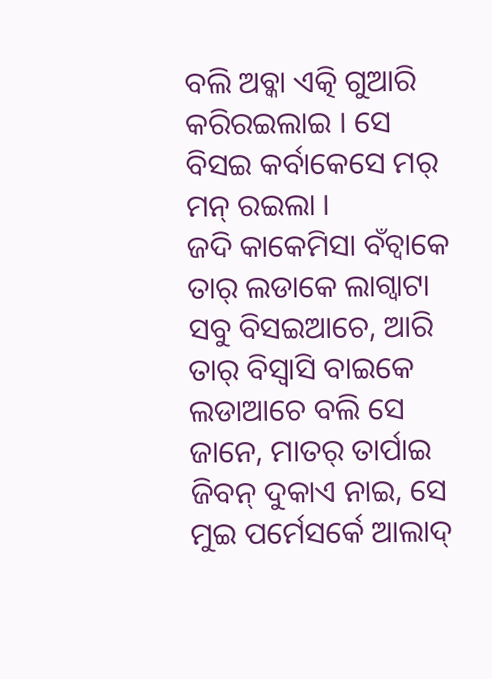ବଲି ଅବ୍କା ଏତ୍କି ଗୁଆରି କରିରଇଲାଇ । ସେ ବିସଇ କର୍ବାକେସେ ମର୍ ମନ୍ ରଇଲା ।
ଜଦି କାକେମିସା ବଁଚ୍ବାକେ ତାର୍ ଲଡାକେ ଲାଗ୍ବାଟା ସବୁ ବିସଇଆଚେ, ଆରି ତାର୍ ବିସ୍ବାସି ବାଇକେ ଲଡାଆଚେ ବଲି ସେ ଜାନେ, ମାତର୍ ତାର୍ପାଇ ଜିବନ୍ ଦୁକାଏ ନାଇ, ସେ ମୁଇ ପର୍ମେସର୍କେ ଆଲାଦ୍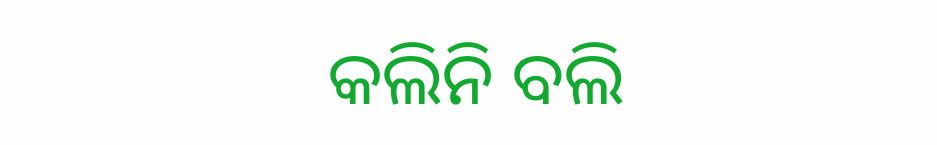କଲିନି ବଲି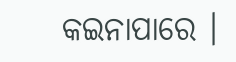କଇନାପାରେ ।